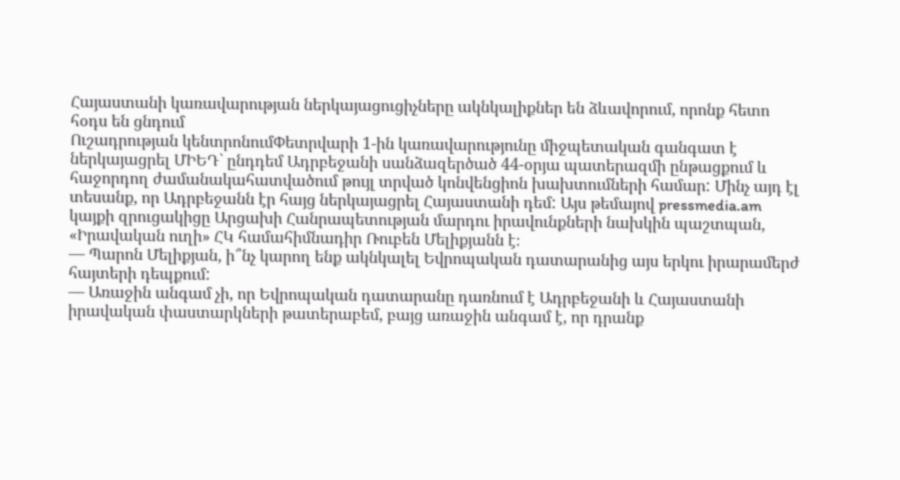Հայաստանի կառավարության ներկայացուցիչները ակնկալիքներ են ձևավորում, որոնք հետո հօդս են ցնդում
Ուշադրության կենտրոնումՓետրվարի 1-ին կառավարությունը միջպետական գանգատ է ներկայացրել ՄԻԵԴ` ընդդեմ Ադրբեջանի սանձազերծած 44-օրյա պատերազմի ընթացքում և հաջորդող ժամանակահատվածում թույլ տրված կոնվենցիոն խախտումների համար: Մինչ այդ էլ տեսանք, որ Ադրբեջանն էր հայց ներկայացրել Հայաստանի դեմ: Այս թեմայով pressmedia.am կայքի զրուցակիցը Արցախի Հանրապետության մարդու իրավունքների նախկին պաշտպան, «Իրավական ուղի» ՀԿ համահիմնադիր Ռուբեն Մելիքյանն է։
— Պարոն Մելիքյան, ի՞նչ կարող ենք ակնկալել Եվրոպական դատարանից այս երկու իրարամերժ հայտերի դեպքում:
— Առաջին անգամ չի, որ Եվրոպական դատարանը դառնում է Ադրբեջանի և Հայաստանի իրավական փաստարկների թատերաբեմ, բայց առաջին անգամ է, որ դրանք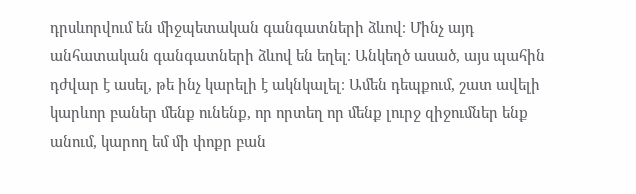դրսևորվում են միջպետական գանգատների ձևով։ Մինչ այդ անհատական գանգատների ձևով են եղել։ Անկեղծ ասած, այս պահին դժվար է ասել, թե ինչ կարելի է ակնկալել։ Ամեն դեպքում, շատ ավելի կարևոր բաներ մենք ունենք, որ որտեղ որ մենք լուրջ զիջումներ ենք անում, կարող եմ մի փոքր բան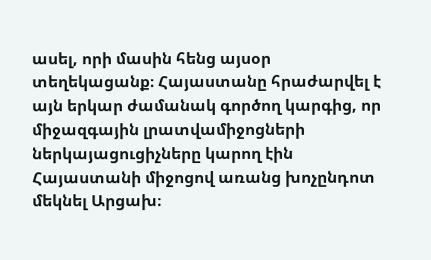ասել, որի մասին հենց այսօր տեղեկացանք։ Հայաստանը հրաժարվել է այն երկար ժամանակ գործող կարգից, որ միջազգային լրատվամիջոցների ներկայացուցիչները կարող էին Հայաստանի միջոցով առանց խոչընդոտ մեկնել Արցախ։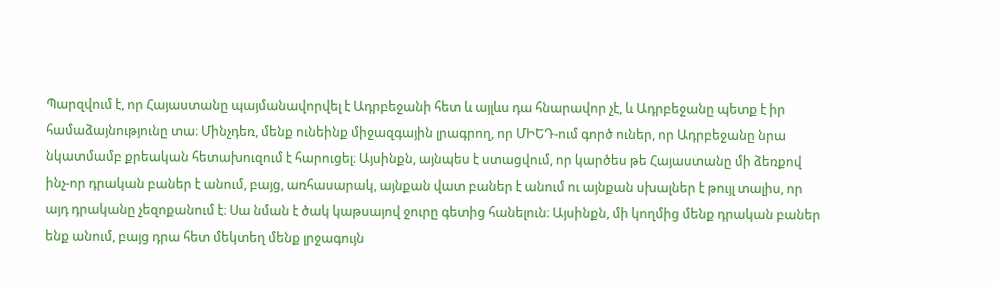Պարզվում է, որ Հայաստանը պայմանավորվել է Ադրբեջանի հետ և այլևս դա հնարավոր չէ, և Ադրբեջանը պետք է իր համաձայնությունը տա։ Մինչդեռ, մենք ունեինք միջազգային լրագրող, որ ՄԻԵԴ-ում գործ ուներ, որ Ադրբեջանը նրա նկատմամբ քրեական հետախուզում է հարուցել։ Այսինքն, այնպես է ստացվում, որ կարծես թե Հայաստանը մի ձեռքով ինչ-որ դրական բաներ է անում, բայց, առհասարակ, այնքան վատ բաներ է անում ու այնքան սխալներ է թույլ տալիս, որ այդ դրականը չեզոքանում է։ Սա նման է ծակ կաթսայով ջուրը գետից հանելուն։ Այսինքն, մի կողմից մենք դրական բաներ ենք անում, բայց դրա հետ մեկտեղ մենք լրջագույն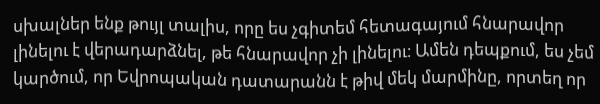սխալներ ենք թույլ տալիս, որը ես չգիտեմ հետագայում հնարավոր լինելու է վերադարձնել, թե հնարավոր չի լինելու։ Ամեն դեպքում, ես չեմ կարծում, որ Եվրոպական դատարանն է թիվ մեկ մարմինը, որտեղ որ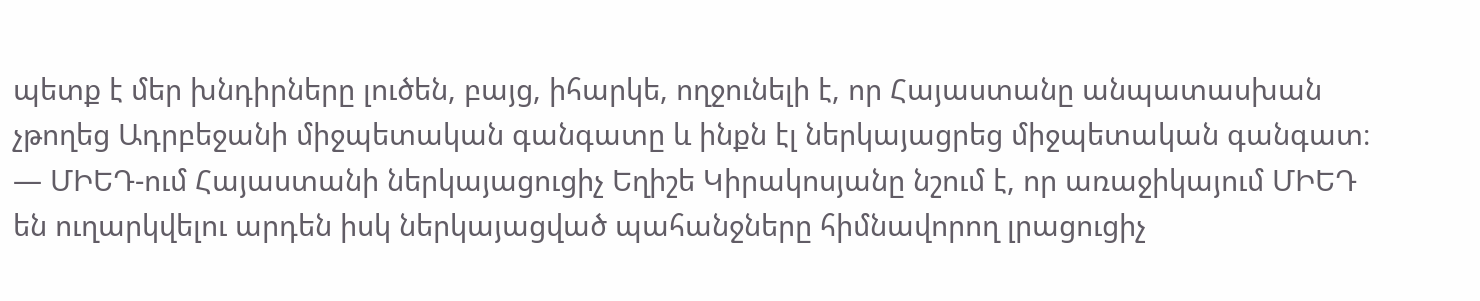պետք է մեր խնդիրները լուծեն, բայց, իհարկե, ողջունելի է, որ Հայաստանը անպատասխան չթողեց Ադրբեջանի միջպետական գանգատը և ինքն էլ ներկայացրեց միջպետական գանգատ։
— ՄԻԵԴ-ում Հայաստանի ներկայացուցիչ Եղիշե Կիրակոսյանը նշում է, որ առաջիկայում ՄԻԵԴ են ուղարկվելու արդեն իսկ ներկայացված պահանջները հիմնավորող լրացուցիչ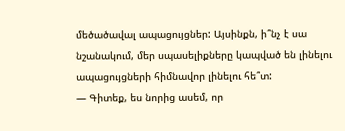մեծածավալ ապացույցներ: Այսինքն, ի՞նչ է սա նշանակում, մեր սպասելիքները կապված են լինելու ապացույցների հիմնավոր լինելու հե՞տ:
— Գիտեք, ես նորից ասեմ, որ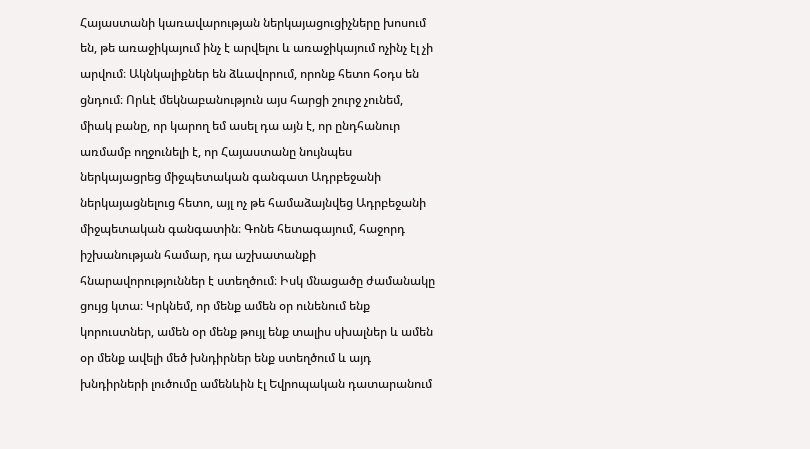Հայաստանի կառավարության ներկայացուցիչները խոսում են, թե առաջիկայում ինչ է արվելու և առաջիկայում ոչինչ էլ չի արվում։ Ակնկալիքներ են ձևավորում, որոնք հետո հօդս են ցնդում։ Որևէ մեկնաբանություն այս հարցի շուրջ չունեմ, միակ բանը, որ կարող եմ ասել դա այն է, որ ընդհանուր առմամբ ողջունելի է, որ Հայաստանը նույնպես ներկայացրեց միջպետական գանգատ Ադրբեջանի ներկայացնելուց հետո, այլ ոչ թե համաձայնվեց Ադրբեջանի միջպետական գանգատին։ Գոնե հետագայում, հաջորդ իշխանության համար, դա աշխատանքի հնարավորություններ է ստեղծում։ Իսկ մնացածը ժամանակը ցույց կտա։ Կրկնեմ, որ մենք ամեն օր ունենում ենք կորուստներ, ամեն օր մենք թույլ ենք տալիս սխալներ և ամեն օր մենք ավելի մեծ խնդիրներ ենք ստեղծում և այդ խնդիրների լուծումը ամենևին էլ Եվրոպական դատարանում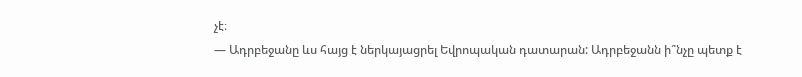չէ։
— Ադրբեջանը ևս հայց է ներկայացրել Եվրոպական դատարան: Ադրբեջանն ի՞նչը պետք է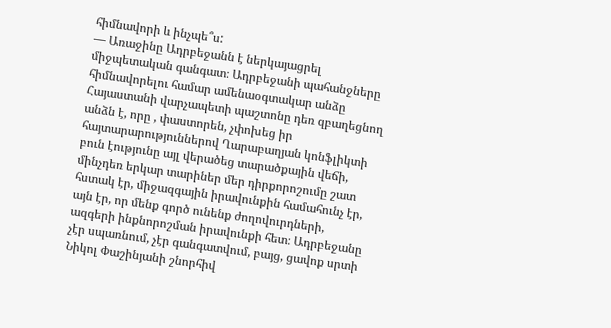հիմնավորի և ինչպե՞ս:
— Առաջինը Ադրբեջանն է ներկայացրել միջպետական գանգատ։ Ադրբեջանի պահանջները հիմնավորելու համար ամենաօգտակար անձը Հայաստանի վարչապետի պաշտոնը դեռ զբաղեցնող անձն է, որը , փաստորեն, չփոխեց իր հայտարարություններով Ղարաբաղյան կոնֆլիկտի բուն էությունը այլ վերածեց տարածքային վեճի, մինչդեռ երկար տարիներ մեր դիրքորոշումը շատ հստակ էր, միջազգային իրավունքին համահունչ էր, այն էր, որ մենք գործ ունենք ժողովուրդների, ազգերի ինքնորոշման իրավունքի հետ։ Ադրբեջանը չէր սպառնում, չէր գանգատվում, բայց, ցավոք սրտի Նիկոլ Փաշինյանի շնորհիվ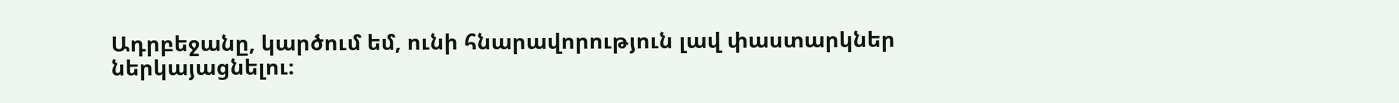Ադրբեջանը, կարծում եմ, ունի հնարավորություն լավ փաստարկներ ներկայացնելու։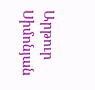Արթուր Սիմոնյան